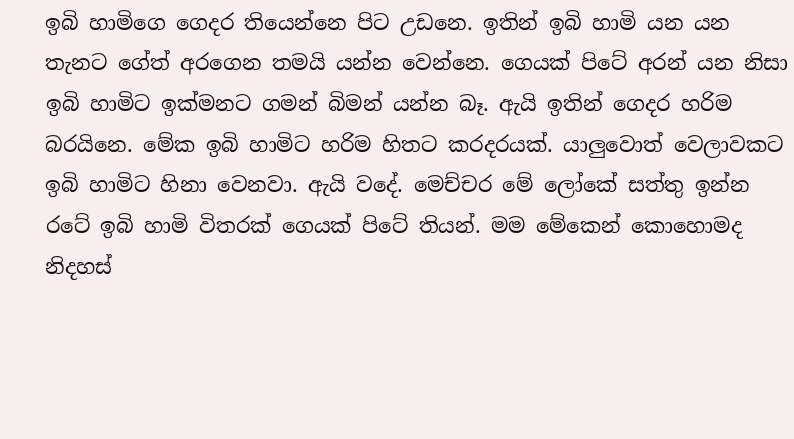ඉබි හාමිගෙ ගෙදර තියෙන්නෙ පිට උඩනෙ. ඉතින් ඉබි හාමි යන යන තැනට ගේත් අරගෙන තමයි යන්න වෙන්නෙ. ගෙයක් පිටේ අරන් යන නිසා ඉබි හාමිට ඉක්මනට ගමන් බිමන් යන්න බෑ. ඇයි ඉතින් ගෙදර හරිම බරයිනෙ. මේක ඉබි හාමිට හරිම හිතට කරදරයක්. යාලුවොත් වෙලාවකට ඉබි හාමිට හිනා වෙනවා. ඇයි වදේ. මෙච්චර මේ ලෝකේ සත්තු ඉන්න රටේ ඉබි හාමි විතරක් ගෙයක් පිටේ තියන්. මම මේකෙන් කොහොමද නිදහස්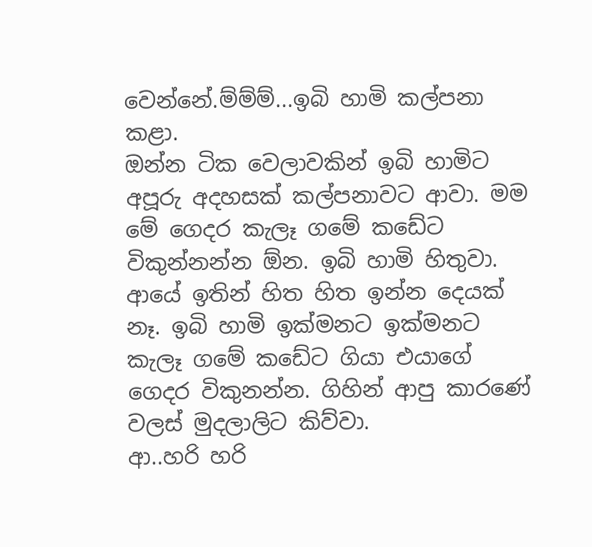වෙන්නේ.ම්ම්ම්...ඉබි හාමි කල්පනා කළා.
ඔන්න ටික වෙලාවකින් ඉබි හාමිට අපූරු අදහසක් කල්පනාවට ආවා. මම මේ ගෙදර කැලෑ ගමේ කඩේට විකුන්නන්න ඕන. ඉබි හාමි හිතුවා. ආයේ ඉතින් හිත හිත ඉන්න දෙයක් නෑ. ඉබි හාමි ඉක්මනට ඉක්මනට කැලෑ ගමේ කඩේට ගියා එයාගේ ගෙදර විකුනන්න. ගිහින් ආපු කාරණේ වලස් මුදලාලිට කිව්වා.
ආ..හරි හරි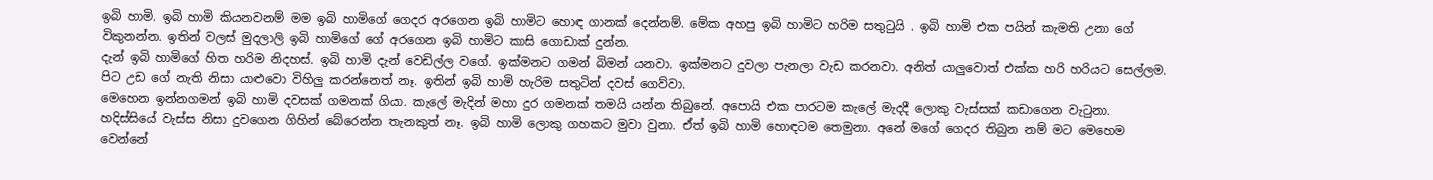ඉබි හාමි. ඉබි හාමි කියනවනම් මම ඉබි හාමිගේ ගෙදර අරගෙන ඉබි හාමිට හොඳ ගානක් දෙන්නම්. මේක අහපු ඉබි හාමිට හරිම සතුටුයි . ඉබි හාමි එක පයින් කැමති උනා ගේ විකුනන්න. ඉතින් වලස් මුදලාලි ඉබි හාමිගේ ගේ අරගෙන ඉබි හාමිට කාසි ගොඩාක් දුන්න.
දැන් ඉබි හාමිගේ හිත හරිම නිදහස්. ඉබි හාමි දැන් වෙඩිල්ල වගේ. ඉක්මනට ගමන් බිමන් යනවා. ඉක්මනට දුවලා පැනලා වැඩ කරනවා. අනිත් යාලුවොත් එක්ක හරි හරියට සෙල්ලම. පිට උඩ ගේ නැති නිසා යාළුවො විහිලු කරන්නෙත් නෑ. ඉතින් ඉබි හාමි හැරිම සතුටින් දවස් ගෙව්වා.
මෙහෙන ඉන්නගමන් ඉබි හාමි දවසක් ගමනක් ගියා. කැලේ මැදින් මහා දුර ගමනක් තමයි යන්න තිබුනේ. අපොයි එක පාරටම කැලේ මැදදී ලොකු වැස්සක් කඩාගෙන වැටුනා. හදිස්සියේ වැස්ස නිසා දුවගෙන ගිහින් බේරෙන්න තැනකුත් නෑ. ඉබි හාමි ලොකු ගහකට මුවා වුනා. ඒත් ඉබි හාමි හොඳටම තෙමුනා. අනේ මගේ ගෙදර තිබුන නම් මට මෙහෙම වෙන්නේ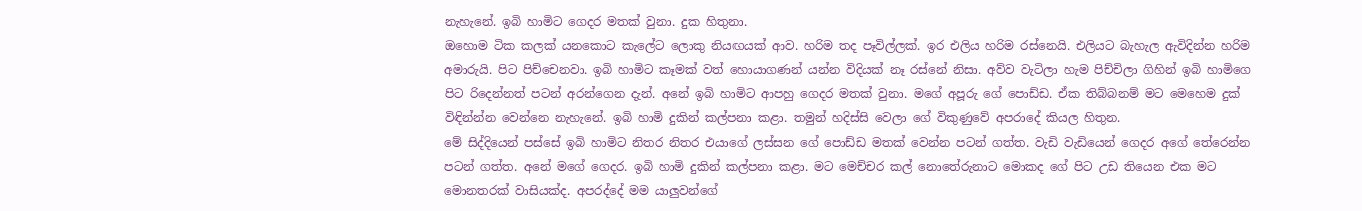නැහැනේ. ඉබි හාමිට ගෙදර මතක් වුනා. දුක හිතුනා.
ඔහොම ටික කලක් යනකොට කැලේට ලොකු නියඟයක් ආව. හරිම තද පෑවිල්ලක්. ඉර එලිය හරිම රස්නෙයි. එලියට බැහැල ඇවිදින්න හරිම අමාරුයි. පිට පිච්චෙනවා. ඉබි හාමිට කෑමක් වත් හොයාගණන් යන්න විදියක් නෑ රස්නේ නිසා. අව්ව වැටිලා හැම පිච්චිලා ගිහින් ඉබි හාමිගෙ පිට රිදෙන්නත් පටන් අරන්ගෙන දැන්. අනේ ඉබි හාමිට ආපහු ගෙදර මතක් වුනා. මගේ අපූරු ගේ පොඩ්ඩ. ඒක තිබ්බනම් මට මෙහෙම දුක් විඳින්න්න වෙන්නෙ නැහැනේ. ඉබි හාමි දුකින් කල්පනා කළා. තමුන් හදිස්සි වෙලා ගේ විකුණුවේ අපරාදේ කියල හිතුන.
මේ සිද්දියෙන් පස්සේ ඉබි හාමිට නිතර නිතර එයාගේ ලස්සන ගේ පොඩ්ඩ මතක් වෙන්න පටන් ගත්ත. වැඩි වැඩියෙන් ගෙදර අගේ තේරෙන්න පටන් ගත්ත. අනේ මගේ ගෙදර. ඉබි හාමි දුකින් කල්පනා කළා. මට මෙච්චර කල් නොතේරුනාට මොකද ගේ පිට උඩ තියෙන එක මට මොනතරක් වාසියක්ද. අපරද්දේ මම යාලුවන්ගේ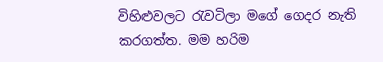විහිළුවලට රැවටිලා මගේ ගෙදර නැති කරගත්ත. මම හරිම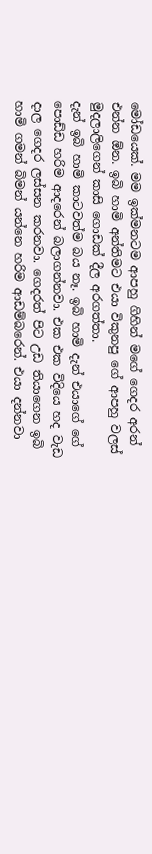මෝඩයෙක්. මම ඉක්මනටම ආපහු ගිහින් මගේ ගෙදර අරන් එන්න ඕන. ඉබි හාමි අන්තිමට එයා විකුනපු ගේ ආපහු වලස් මුදලාලිගෙන් කාසි ගොඩක් දීල අරගත්තා.
දැන් ඉබි හාමි කාටවත්ම බය නෑ. ඉබි හාමි දැන් එයාගේ ගේ පොඩ්ඩ හරිම ආදරෙන් බලාගන්නවා. එක එක විදියෙ හද වැඩ දාල ගෙදර ලස්සන කරනවා. ගෙදරත් පිට උඩ තියාගෙන ඉබි හාමි ගමන් බිමන් යන්නෙ හරිම ආඩම්බරෙන්. එයා දන්නවා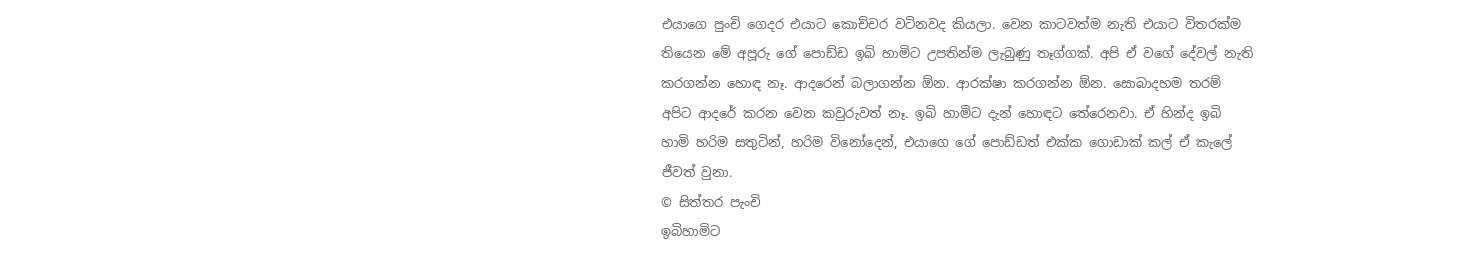එයාගෙ පුංචි ගෙදර එයාට කොච්චර වටිනවද කියලා. වෙන කාටවත්ම නැති එයාට විතරක්ම තියෙන මේ අපූරු ගේ පොඩ්ඩ ඉබි හාමිට උපතින්ම ලැබුණු තෑග්ගක්. අපි ඒ වගේ දේවල් නැති කරගන්න හොඳ නෑ. ආදරෙන් බලාගන්න ඕන. ආරක්ෂා කරගන්න ඕන. සොබාදහම තරම් අපිට ආදරේ කරන වෙන කවුරුවත් නෑ. ඉබි හාමිට දැන් හොඳට තේරෙනවා. ඒ හින්ද ඉබි හාමි හරිම සතුටින්, හරිම විනෝදෙන්, එයාගෙ ගේ පොඩ්ඩත් එක්ක ගොඩාක් කල් ඒ කැලේ ජීවත් වුනා.
© සිත්තර පැංචි
ඉබිහාමිට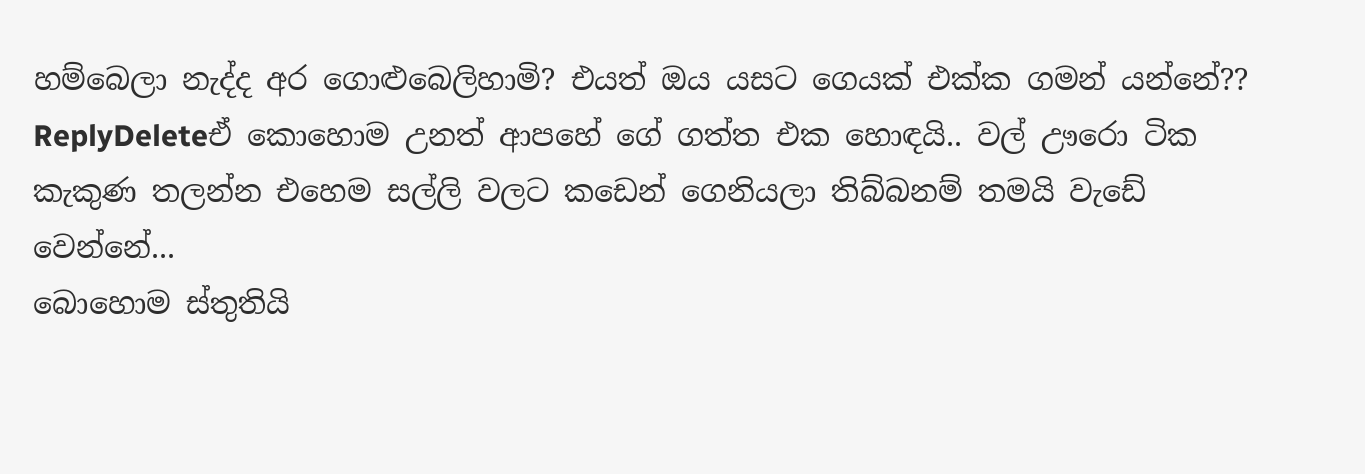හම්බෙලා නැද්ද අර ගොළුබෙලිහාමි? එයත් ඔය යසට ගෙයක් එක්ක ගමන් යන්නේ??
ReplyDeleteඒ කොහොම උනත් ආපහේ ගේ ගත්ත එක හොඳයි.. වල් ඌරො ටික කැකුණ තලන්න එහෙම සල්ලි වලට කඩෙන් ගෙනියලා තිබ්බනම් තමයි වැඩේ වෙන්නේ...
බොහොම ස්තුතියි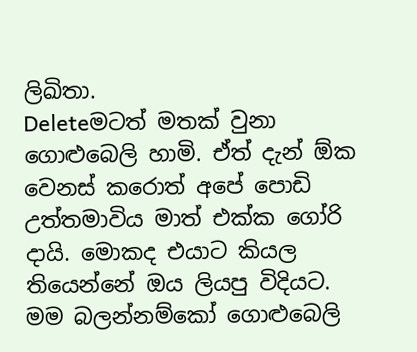ලිඛිතා.
Deleteමටත් මතක් වුනා ගොළුබෙලි හාමි. ඒත් දැන් ඕක වෙනස් කරොත් අපේ පොඩි උත්තමාවිය මාත් එක්ක ගෝරි දායි. මොකද එයාට කියල තියෙන්නේ ඔය ලියපු විදියට. මම බලන්නම්කෝ ගොළුබෙලි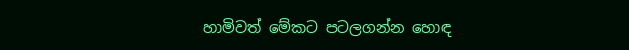හාමිවත් මේකට පටලගන්න හොඳ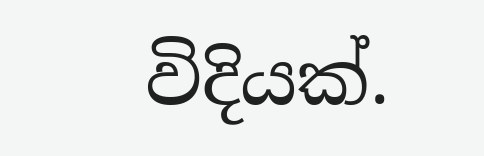විදියක්.